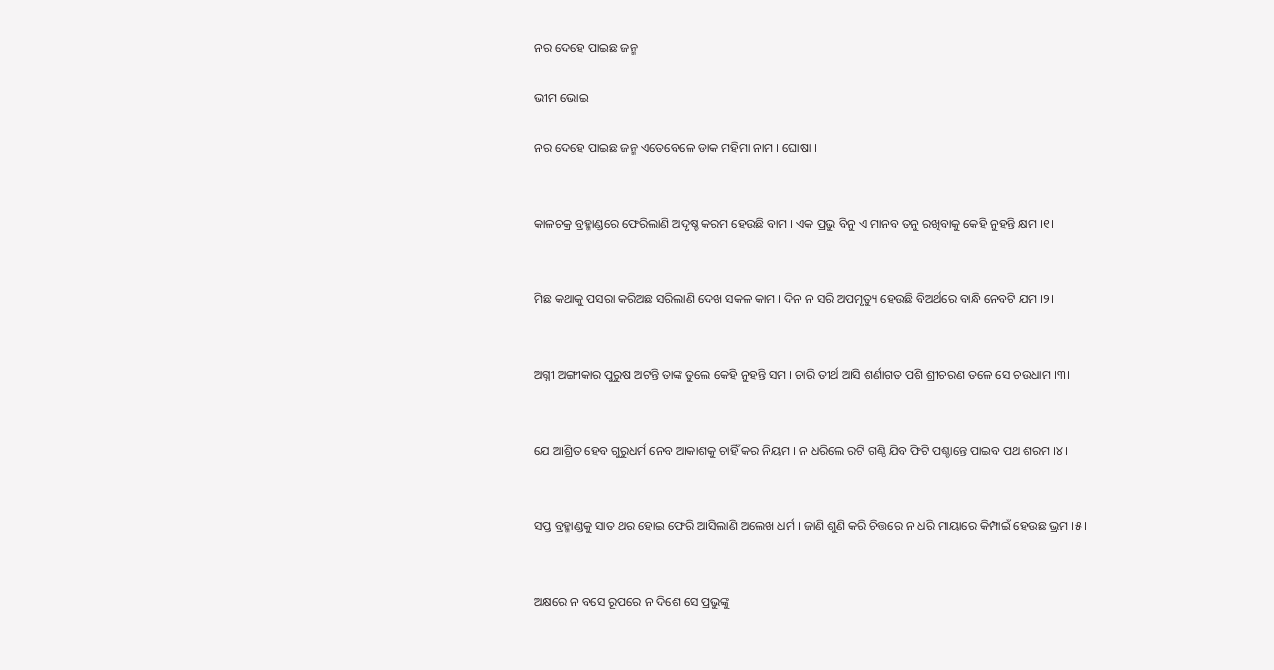ନର ଦେହେ ପାଇଛ ଜନ୍ମ

ଭୀମ ଭୋଇ

ନର ଦେହେ ପାଇଛ ଜନ୍ମ ଏତେବେଳେ ଡାକ ମହିମା ନାମ । ଘୋଷା ।


କାଳଚକ୍ର ବ୍ରହ୍ମାଣ୍ଡରେ ଫେରିଲାଣି ଅଦୃଷ୍ଚ କରମ ହେଉଛି ବାମ । ଏକ ପ୍ରଭୁ ବିନୁ ଏ ମାନବ ତନୁ ରଖିବାକୁ କେହି ନୁହନ୍ତି କ୍ଷମ ।୧।


ମିଛ କଥାକୁ ପସରା କରିଅଛ ସରିଲାଣି ଦେଖ ସକଳ କାମ । ଦିନ ନ ସରି ଅପମୃତ୍ୟୁ ହେଉଛି ବିଅର୍ଥରେ ବାନ୍ଧି ନେବଟି ଯମ ।୨।


ଅଗ୍ନୀ ଅଙ୍ଗୀକାର ପୁରୁଷ ଅଟନ୍ତି ତାଙ୍କ ତୁଲେ କେହି ନୁହନ୍ତି ସମ । ଚାରି ତୀର୍ଥ ଆସି ଶର୍ଣାଗତ ପଶି ଶ୍ରୀଚରଣ ତଳେ ସେ ଚଉଧାମ ।୩।


ଯେ ଆଶ୍ରିତ ହେବ ଗୁରୁଧର୍ମ ନେବ ଆକାଶକୁ ଚାହିଁ କର ନିୟମ । ନ ଧରିଲେ ରଟି ଗଣ୍ଠି ଯିବ ଫିଟି ପଶ୍ଚାନ୍ତେ ପାଇବ ପଥ ଶରମ ।୪।


ସପ୍ତ ବ୍ରହ୍ମାଣ୍ଡକୁ ସାତ ଥର ହୋଇ ଫେରି ଆସିଲାଣି ଅଲେଖ ଧର୍ମ । ଜାଣି ଶୁଣି କରି ଚିତ୍ତରେ ନ ଧରି ମାୟାରେ କିମ୍ପାଇଁ ହେଉଛ ଭ୍ରମ ।୫।


ଅକ୍ଷରେ ନ ବସେ ରୂପରେ ନ ଦିଶେ ସେ ପ୍ରଭୁଙ୍କୁ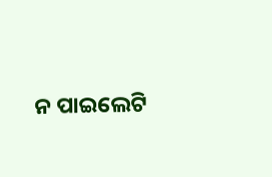ନ ପାଇଲେଟି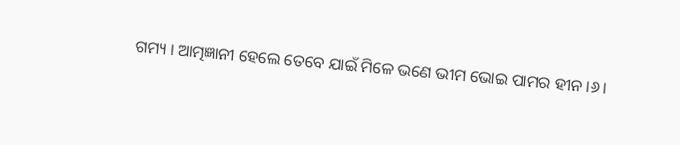ଗମ୍ୟ । ଆତ୍ମଜ୍ଞାନୀ ହେଲେ ତେବେ ଯାଇଁ ମିଳେ ଭଣେ ଭୀମ ଭୋଇ ପାମର ହୀନ ।୬।